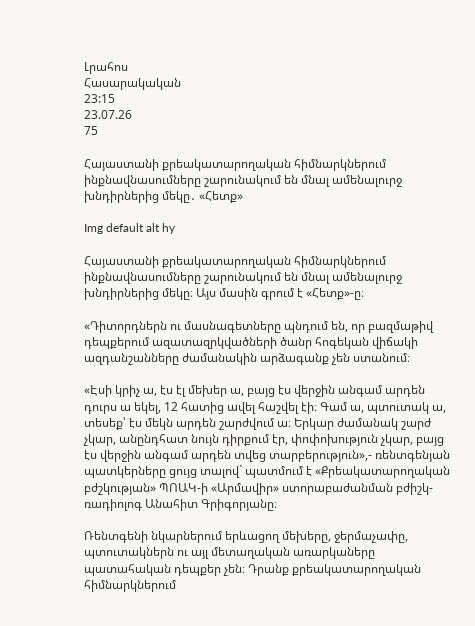Լրահոս
Հասարակական
23:15
23.07.26
75

Հայաստանի քրեակատարողական հիմնարկներում ինքնավնասումները շարունակում են մնալ ամենալուրջ խնդիրներից մեկը․ «Հետք»

Img default alt hy

Հայաստանի քրեակատարողական հիմնարկներում ինքնավնասումները շարունակում են մնալ ամենալուրջ խնդիրներից մեկը։ Այս մասին գրում է «Հետք»-ը։

«Դիտորդներն ու մասնագետները պնդում են, որ բազմաթիվ դեպքերում ազատազրկվածների ծանր հոգեկան վիճակի ազդանշանները ժամանակին արձագանք չեն ստանում։

«Էսի կրիչ ա, էս էլ մեխեր ա, բայց էս վերջին անգամ արդեն դուրս ա եկել, 12 հատից ավել հաշվել էի։ Գամ ա, պտուտակ ա, տեսեք՝ էս մեկն արդեն շարժվում ա։ Երկար ժամանակ շարժ չկար, անընդհատ նույն դիրքում էր, փոփոխություն չկար, բայց էս վերջին անգամ արդեն տվեց տարբերություն»,- ռենտգենյան պատկերները ցույց տալով` պատմում է «Քրեակատարողական բժշկության» ՊՈԱԿ-ի «Արմավիր» ստորաբաժանման բժիշկ-ռադիոլոգ Անահիտ Գրիգորյանը։

Ռենտգենի նկարներում երևացող մեխերը, ջերմաչափը, պտուտակներն ու այլ մետաղական առարկաները պատահական դեպքեր չեն։ Դրանք քրեակատարողական հիմնարկներում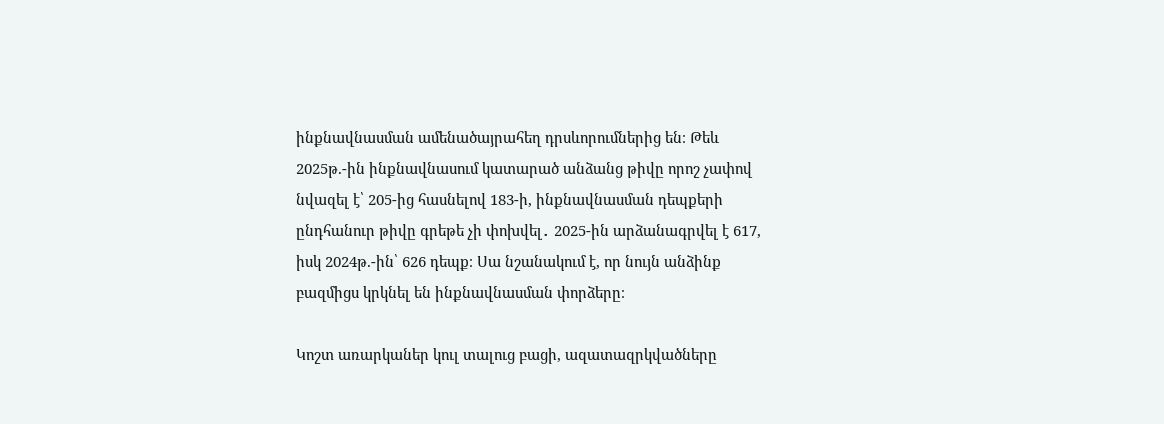ինքնավնասման ամենածայրահեղ դրսևորումներից են։ Թեև 2025թ.-ին ինքնավնասում կատարած անձանց թիվը որոշ չափով նվազել է՝ 205-ից հասնելով 183-ի, ինքնավնասման դեպքերի ընդհանուր թիվը գրեթե չի փոխվել․ 2025-ին արձանագրվել է 617, իսկ 2024թ.-ին՝ 626 դեպք։ Սա նշանակում է, որ նույն անձինք բազմիցս կրկնել են ինքնավնասման փորձերը։

Կոշտ առարկաներ կուլ տալուց բացի, ազատազրկվածները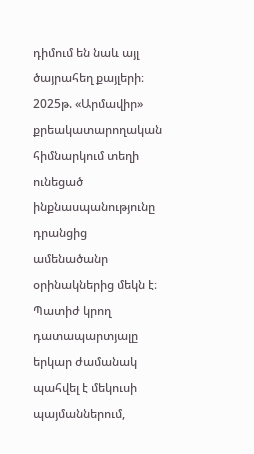դիմում են նաև այլ ծայրահեղ քայլերի։ 2025թ. «Արմավիր» քրեակատարողական հիմնարկում տեղի ունեցած ինքնասպանությունը դրանցից ամենածանր օրինակներից մեկն է։ Պատիժ կրող դատապարտյալը երկար ժամանակ պահվել է մեկուսի պայմաններում,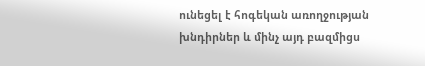ունեցել է հոգեկան առողջության խնդիրներ և մինչ այդ բազմիցս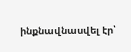ինքնավնասվել էր՝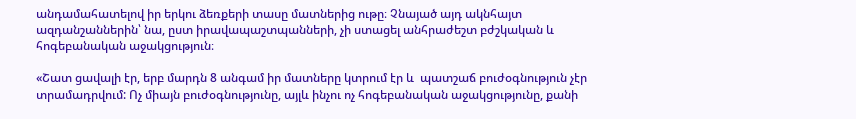անդամահատելով իր երկու ձեռքերի տասը մատներից ութը։ Չնայած այդ ակնհայտ ազդանշաններին՝ նա, ըստ իրավապաշտպանների, չի ստացել անհրաժեշտ բժշկական և հոգեբանական աջակցություն։

«Շատ ցավալի էր, երբ մարդն 8 անգամ իր մատները կտրում էր և  պատշաճ բուժօգնություն չէր տրամադրվում: Ոչ միայն բուժօգնությունը, այլև ինչու ոչ հոգեբանական աջակցությունը, քանի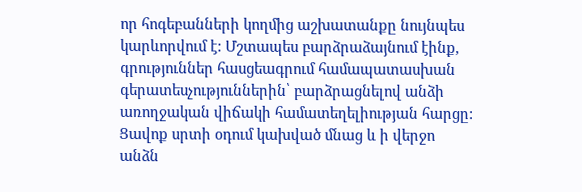որ հոգեբանների կողմից աշխատանքը նույնպես կարևորվում է: Մշտապես բարձրաձայնում էինք, գրություններ հասցեագրում համապատասխան գերատեսչություններին՝ բարձրացնելով անձի առողջական վիճակի համատեղելիության հարցը: Ցավոք սրտի օդում կախված մնաց և ի վերջո անձն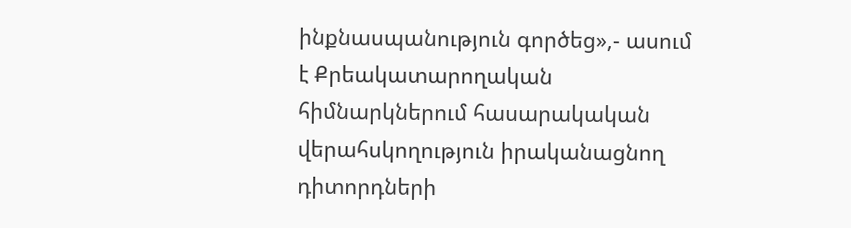ինքնասպանություն գործեց»,- ասում է Քրեակատարողական հիմնարկներում հասարակական վերահսկողություն իրականացնող դիտորդների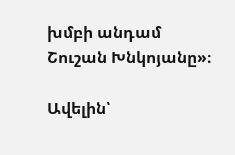խմբի անդամ Շուշան Խնկոյանը»։

Ավելին՝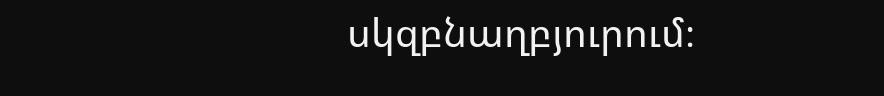սկզբնաղբյուրում։